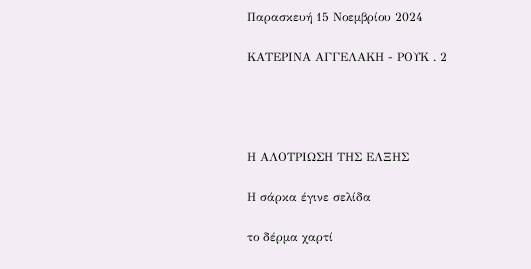Παρασκευή 15 Νοεμβρίου 2024

ΚΑΤΕΡΙΝΑ ΑΓΓΕΛΑΚΗ - ΡΟΥΚ . 2




Η ΑΛΟΤΡΙΩΣΗ ΤΗΣ ΕΛΞΗΣ

Η σάρκα έγινε σελίδα

το δέρμα χαρτί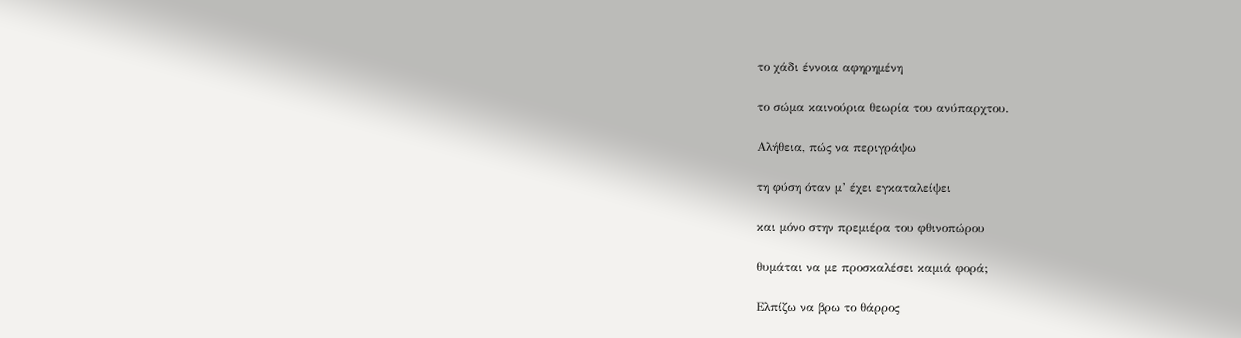το χάδι έννοια αφηρημένη

το σώμα καινούρια θεωρία του ανύπαρχτου.

Αλήθεια, πώς να περιγράψω

τη φύση όταν μ’ έχει εγκαταλείψει

και μόνο στην πρεμιέρα του φθινοπώρου

θυμάται να με προσκαλέσει καμιά φορά;

Ελπίζω να βρω το θάρρος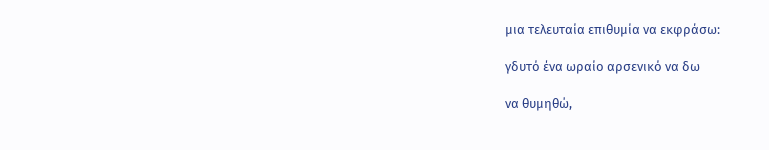μια τελευταία επιθυμία να εκφράσω:

γδυτό ένα ωραίο αρσενικό να δω

να θυμηθώ,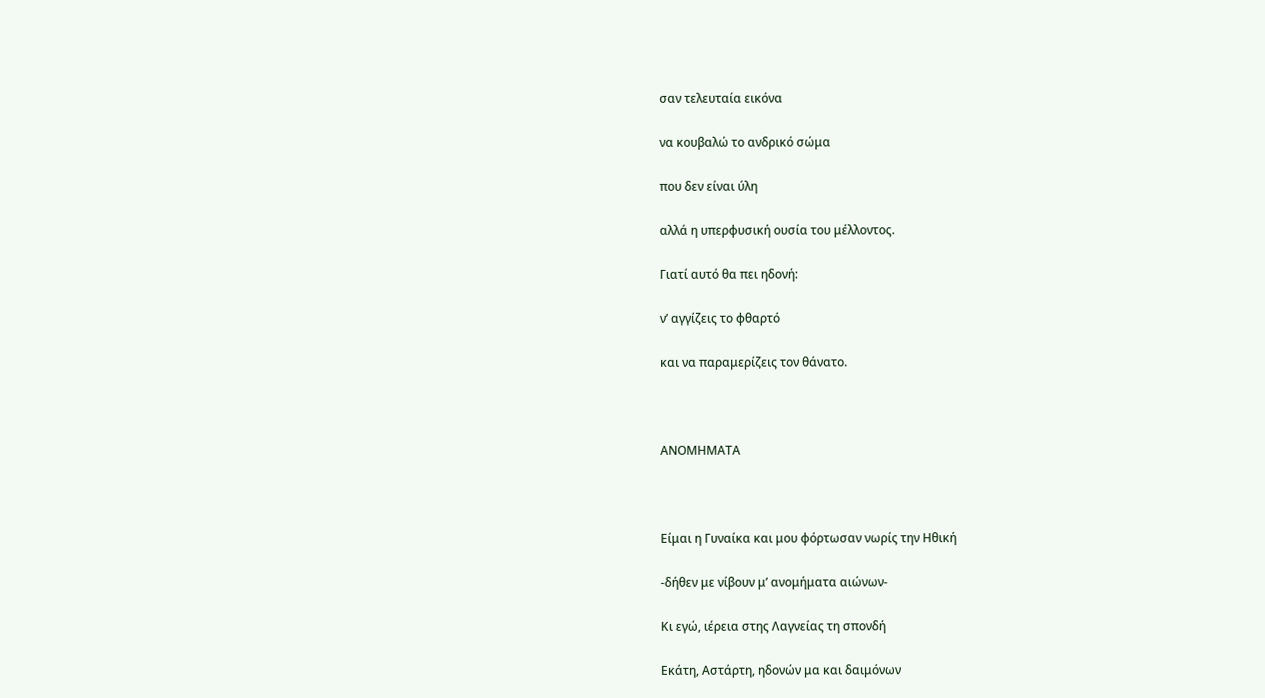σαν τελευταία εικόνα

να κουβαλώ το ανδρικό σώμα

που δεν είναι ύλη

αλλά η υπερφυσική ουσία του μέλλοντος.

Γιατί αυτό θα πει ηδονή:

ν’ αγγίζεις το φθαρτό

και να παραμερίζεις τον θάνατο.



ΑΝΟΜΗΜΑΤΑ



Είμαι η Γυναίκα και μου φόρτωσαν νωρίς την Ηθική

-δήθεν με νίβουν μ’ ανομήματα αιώνων-

Κι εγώ, ιέρεια στης Λαγνείας τη σπονδή

Εκάτη, Αστάρτη, ηδονών μα και δαιμόνων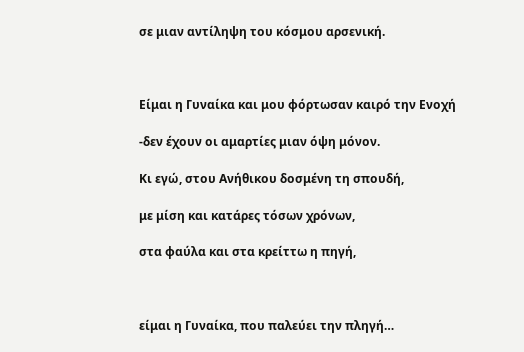σε μιαν αντίληψη του κόσμου αρσενική.



Είμαι η Γυναίκα και μου φόρτωσαν καιρό την Ενοχή

-δεν έχουν οι αμαρτίες μιαν όψη μόνον.

Κι εγώ, στου Ανήθικου δοσμένη τη σπουδή,

με μίση και κατάρες τόσων χρόνων,

στα φαύλα και στα κρείττω η πηγή,



είμαι η Γυναίκα, που παλεύει την πληγή…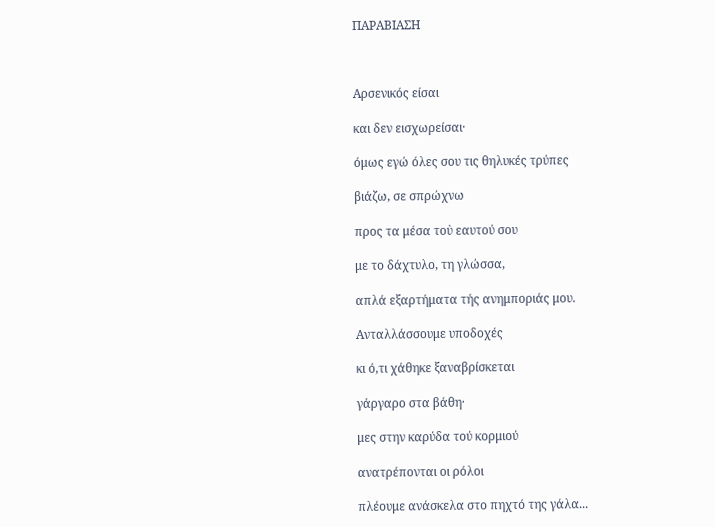ΠΑΡΑΒΙΑΣΗ



Αρσενικός είσαι

και δεν εισχωρείσαι·

όμως εγώ όλες σου τις θηλυκές τρύπες

βιάζω, σε σπρώχνω

προς τα μέσα τοὐ εαυτού σου

με το δάχτυλο, τη γλώσσα,

απλά εξαρτήματα τής ανημποριάς μου.

Ανταλλάσσουμε υποδοχές

κι ό,τι χάθηκε ξαναβρίσκεται

γάργαρο στα βάθη·

μες στην καρύδα τού κορμιού

ανατρέπονται οι ρόλοι

πλέουμε ανάσκελα στο πηχτό της γάλα...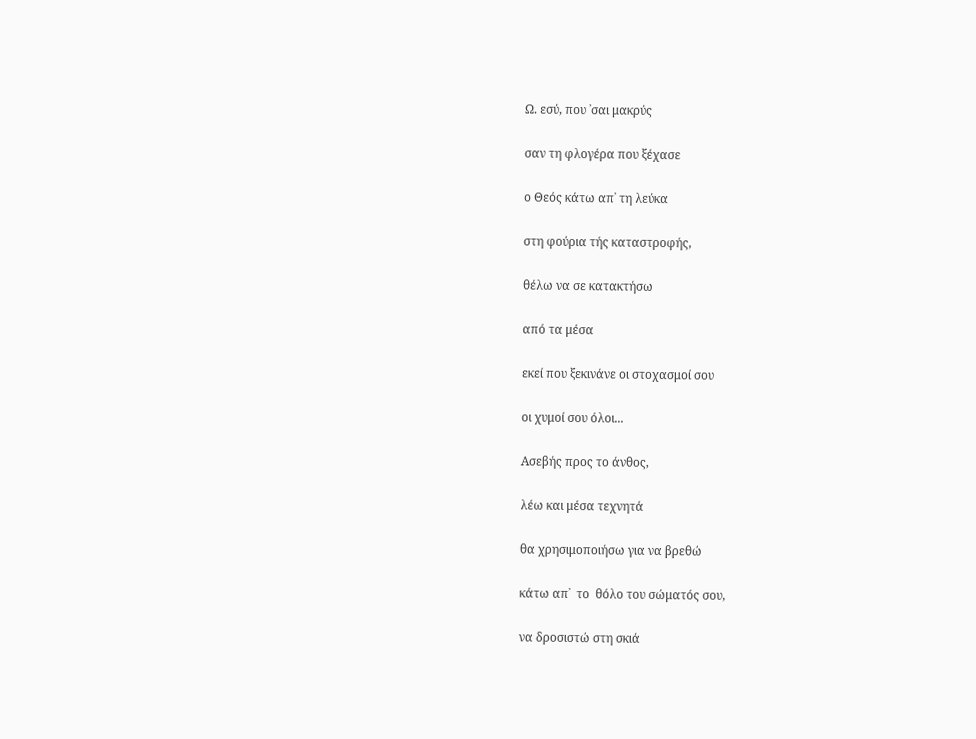Ω. εσύ, που ᾿σαι μακρύς

σαν τη φλογέρα που ξέχασε

ο Θεός κάτω απ᾿ τη λεύκα

στη φούρια τής καταστροφής,

θέλω να σε κατακτήσω

από τα μέσα

εκεί που ξεκινάνε οι στοχασμοί σου

οι χυμοί σου όλοι...

Ασεβής προς το άνθος,

λέω και μέσα τεχνητά

θα χρησιμοποιήσω για να βρεθώ

κάτω απ᾿  το  θόλο του σώματός σου,

να δροσιστώ στη σκιά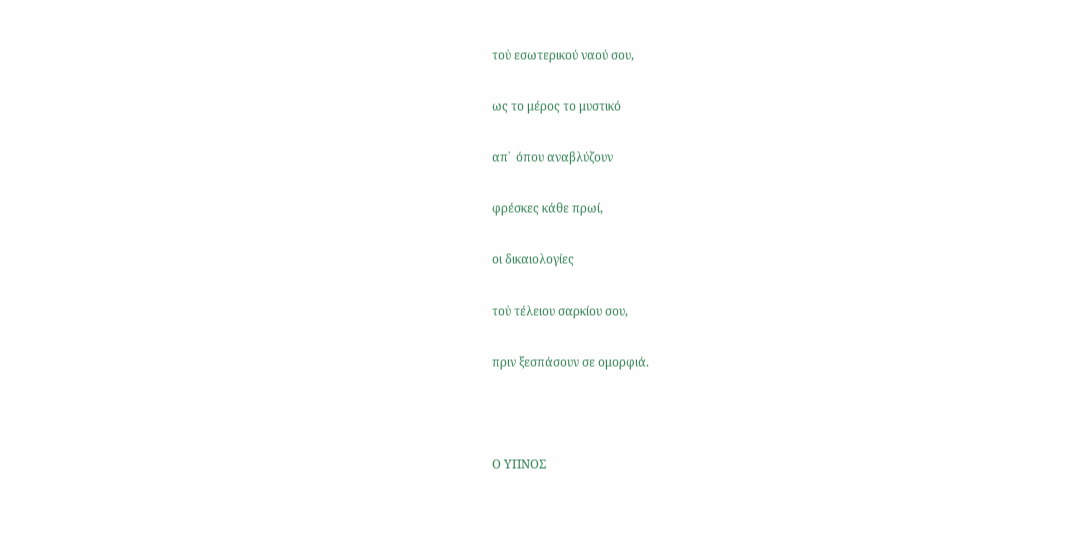τοὐ εσωτερικού ναού σου,

ως το μέρος το μυστικό

απ᾿  όπου αναβλύζουν

φρέσκες κάθε πρωί,

οι δικαιολογίες

τοὐ τέλειου σαρκίου σου,

πριν ξεσπάσουν σε ομορφιά.



Ο ΥΠΝΟΣ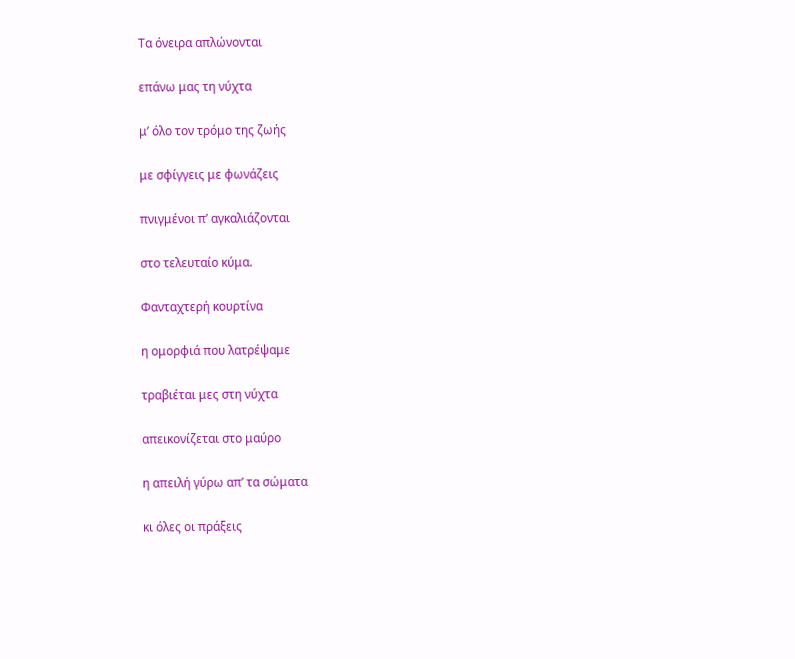Τα όνειρα απλώνονται

επάνω μας τη νύχτα

μ’ όλο τον τρόμο της ζωής

με σφίγγεις με φωνάζεις

πνιγμένοι π’ αγκαλιάζονται

στο τελευταίο κύμα.

Φανταχτερή κουρτίνα

η ομορφιά που λατρέψαμε

τραβιέται μες στη νύχτα

απεικονίζεται στο μαύρο

η απειλή γύρω απ’ τα σώματα

κι όλες οι πράξεις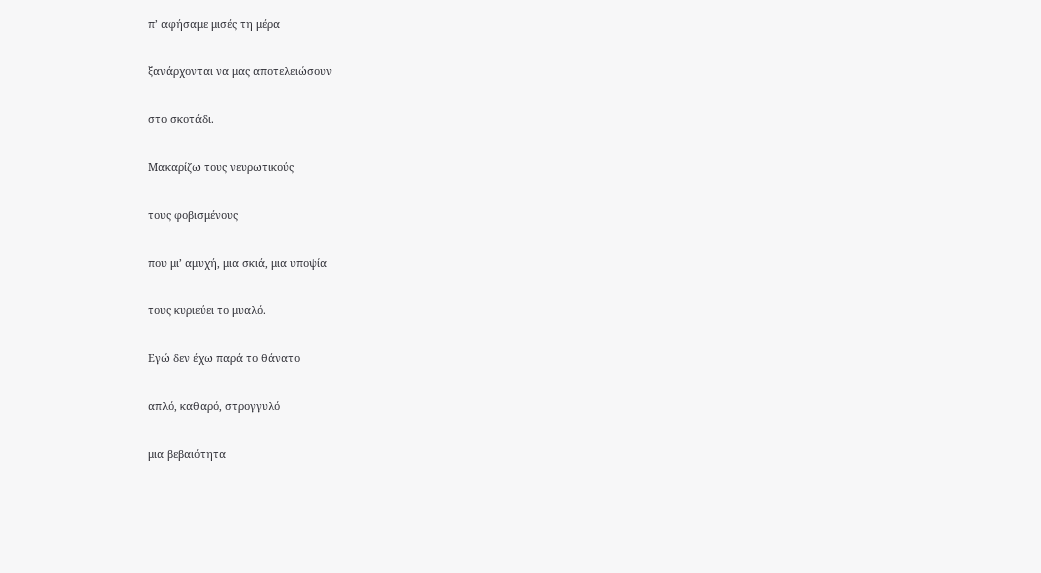π’ αφήσαμε μισές τη μέρα

ξανάρχονται να μας αποτελειώσουν

στο σκοτάδι.

Μακαρίζω τους νευρωτικούς

τους φοβισμένους

που μι’ αμυχή, μια σκιά, μια υποψία

τους κυριεύει το μυαλό.

Εγώ δεν έχω παρά το θάνατο

απλό, καθαρό, στρογγυλό

μια βεβαιότητα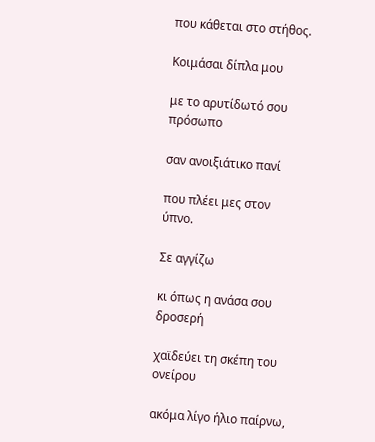που κάθεται στο στήθος.

Κοιμάσαι δίπλα μου

με το αρυτίδωτό σου πρόσωπο

σαν ανοιξιάτικο πανί

που πλέει μες στον ύπνο.

Σε αγγίζω

κι όπως η ανάσα σου δροσερή

χαϊδεύει τη σκέπη του ονείρου

ακόμα λίγο ήλιο παίρνω,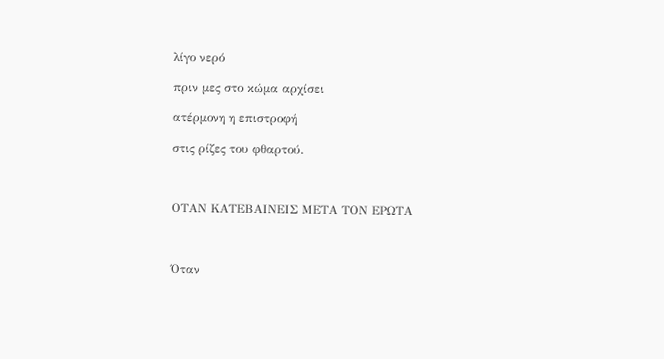λίγο νερό

πριν μες στο κώμα αρχίσει

ατέρμονη η επιστροφή

στις ρίζες του φθαρτού.



ΟΤΑΝ ΚΑΤΕΒΑΙΝΕΙΣ ΜΕΤΑ ΤΟΝ ΕΡΩΤΑ



Όταν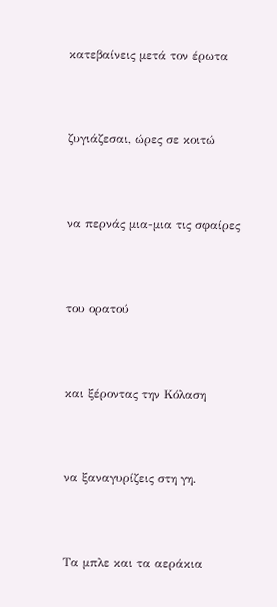κατεβαίνεις μετά τον έρωτα



ζυγιάζεσαι, ώρες σε κοιτώ



να περνάς μια-μια τις σφαίρες



του ορατού



και ξέροντας την Κόλαση



να ξαναγυρίζεις στη γη.



Τα μπλε και τα αεράκια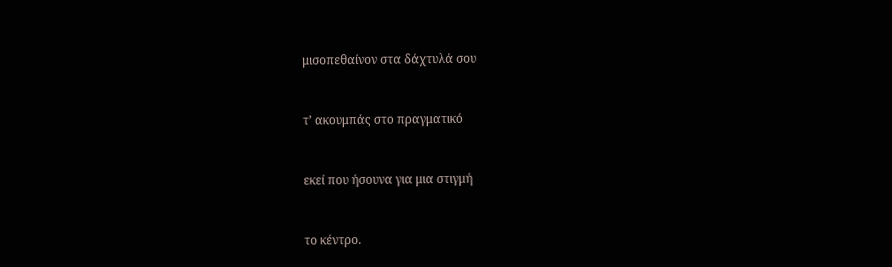μισοπεθαίνον στα δάχτυλά σου



τ’ ακουμπάς στο πραγματικό



εκεί που ήσουνα για μια στιγμή



το κέντρο.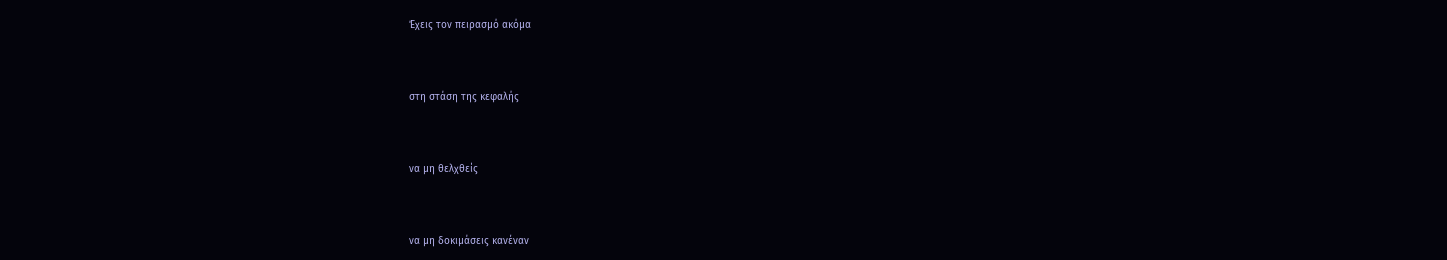Έχεις τον πειρασμό ακόμα



στη στάση της κεφαλής



να μη θελχθείς



να μη δοκιμάσεις κανέναν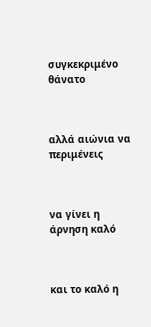συγκεκριμένο θάνατο



αλλά αιώνια να περιμένεις



να γίνει η άρνηση καλό



και το καλό η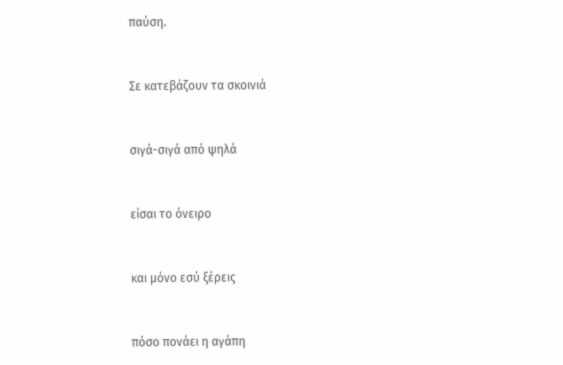παύση.



Σε κατεβάζουν τα σκοινιά



σιγά-σιγά από ψηλά



είσαι το όνειρο



και μόνο εσύ ξέρεις



πόσο πονάει η αγάπη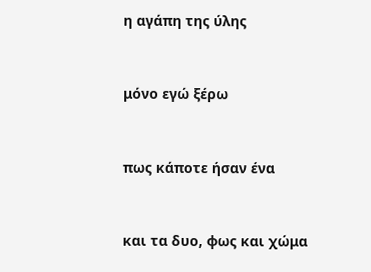η αγάπη της ύλης



μόνο εγώ ξέρω



πως κάποτε ήσαν ένα



και τα δυο, φως και χώμα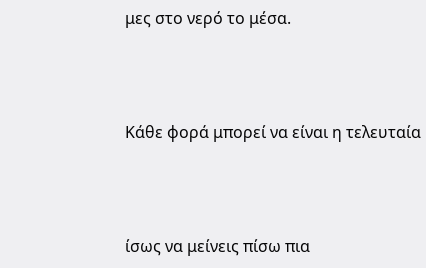μες στο νερό το μέσα.



Κάθε φορά μπορεί να είναι η τελευταία



ίσως να μείνεις πίσω πια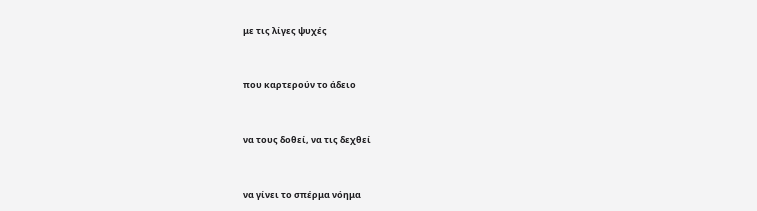με τις λίγες ψυχές



που καρτερούν το άδειο



να τους δοθεί, να τις δεχθεί



να γίνει το σπέρμα νόημα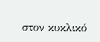στον κυκλικό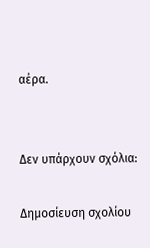αέρα.


Δεν υπάρχουν σχόλια:

Δημοσίευση σχολίου